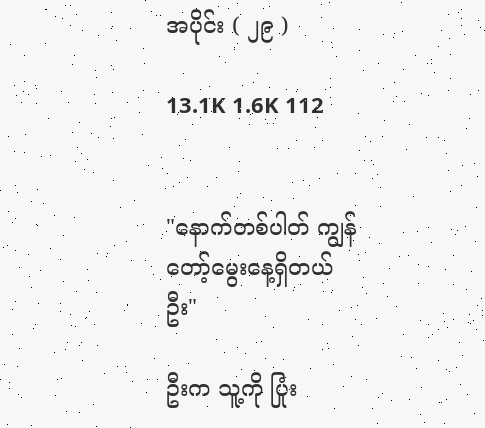အပိုင်း ( ၂၉ )

13.1K 1.6K 112


"နောက်တစ်ပါတ် ကျွန်တော့်မွေးနေ့ရှိတယ် ဦး"

ဦးက သူ့ကို ပြုံး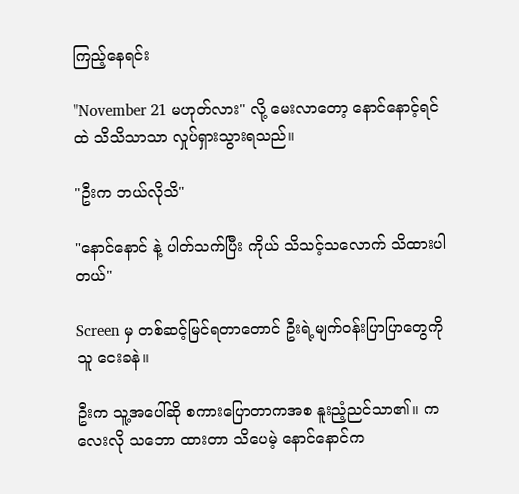ကြည့်နေရင်း

"November 21 မဟုတ်လား" လို့ မေးလာတော့ နောင်နောင့်ရင်ထဲ သိသိသာသာ လှုပ်ရှားသွားရသည်။

"ဦးက ဘယ်လိုသိ"

"နောင်နောင် နဲ့ ပါတ်သက်ပြီး ကိုယ် သိသင့်သလောက် သိထားပါတယ်"

Screen မှ တစ်ဆင့်မြင်ရတာတောင် ဦးရဲ့မျက်ဝန်းပြာပြာတွေကို သူ ငေးခနဲ။

ဦးက သူ့အပေါ်ဆို စကားပြောတာကအစ နူးညံ့ညင်သာ၏။ ကလေးလို သဘော ထားတာ သိပေမဲ့ နောင်နောင်က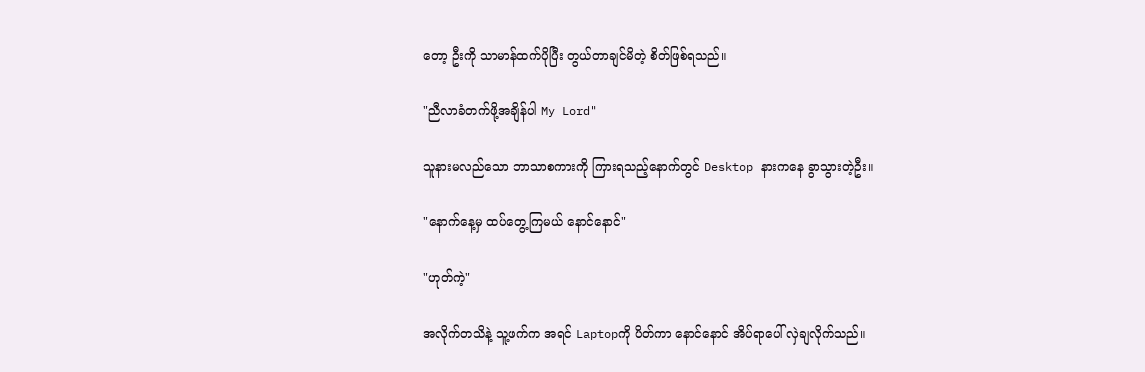တော့ ဦးကို သာမာန်ထက်ပိုပြီး တွယ်တာချင်မိတဲ့ စိတ်ဖြစ်ရသည်။

"ညီလာခံတက်ဖို့အချိန်ပါ My Lord"

သူနားမလည်သော ဘာသာစကားကို ကြားရသည့်နောက်တွင် Desktop နားကနေ ခွာသွားတဲ့ဦး။

"နောက်နေ့မှ ထပ်တွေ့ကြမယ် နောင်နောင်"

"ဟုတ်ကဲ့"

အလိုက်တသိနဲ့ သူ့ဖက်က အရင် Laptopကို ပိတ်ကာ နောင်နောင် အိပ်ရာပေါ် လှဲချလိုက်သည်။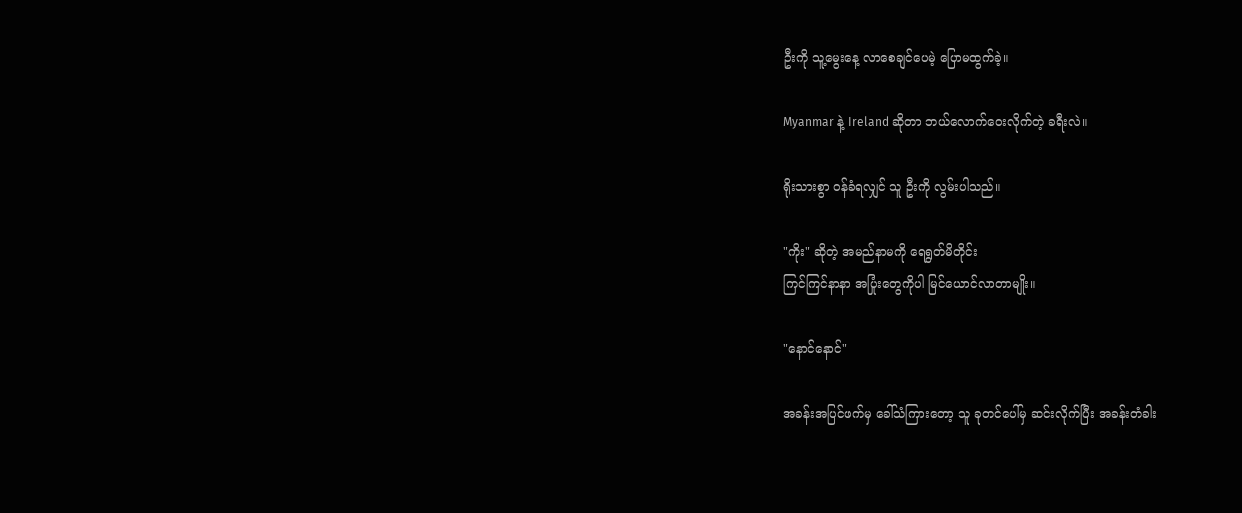ဦးကို သူ့မွေးနေ့ လာစေချင်ပေမဲ့ ပြောမထွက်ခဲ့။

Myanmar နဲ့ Ireland ဆိုတာ ဘယ်လောက်ဝေးလိုက်တဲ့ ခရီးလဲ။

ရိုးသားစွာ ဝန်ခံရလျှင် သူ ဦးကို လွမ်းပါသည်။

"ကိုး" ဆိုတဲ့ အမည်နာမကို ရေရွတ်မိတိုင်း
ကြင်ကြင်နာနာ အပြုံးတွေကိုပါ မြင်ယောင်လာတာမျိုး။

"နောင်နောင်"

အခန်းအပြင်ဖက်မှ ခေါ်သံကြားတော့ သူ ခုတင်ပေါ်မှ ဆင်းလိုက်ပြီး အခန်းတံခါး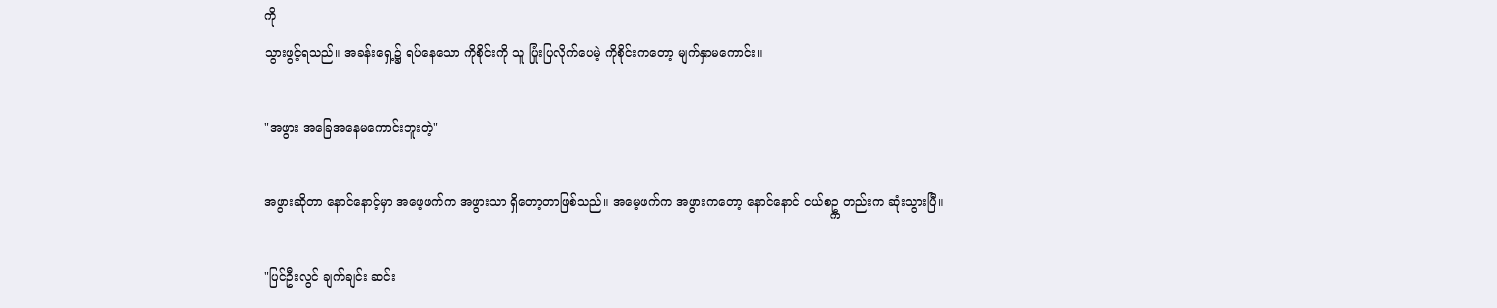ကို
သွားဖွင့်ရသည်။ အခန်းရှေ့၌ ရပ်နေသော ကိုစိုင်းကို သူ ပြုံးပြလိုက်ပေမဲ့ ကိုစိုင်းကတော့ မျက်နှာမကောင်း။

"အဖွား အခြေအနေမကောင်းဘူးတဲ့"

အဖွားဆိုတာ နောင်နောင့်မှာ အဖေ့ဖက်က အဖွားသာ ရှိတော့တာဖြစ်သည်။ အမေ့ဖက်က အဖွားကတော့ နောင်နောင် ငယ်စဥ္က တည်းက ဆုံးသွားပြီ။

"ပြင်ဦးလွင် ချက်ချင်း ဆင်း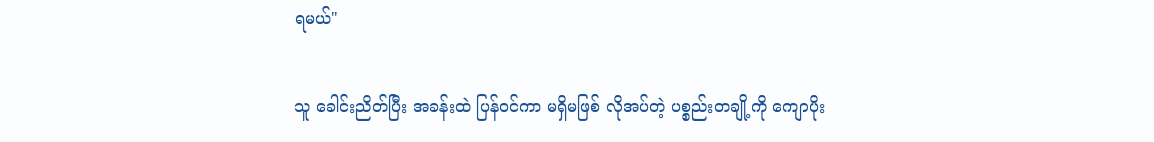ရမယ်"

သူ ခေါင်းညိတ်ပြီး အခန်းထဲ ပြန်ဝင်ကာ မရှိမဖြစ် လိုအပ်တဲ့ ပစ္စည်းတချို့ကို ကျောပိုး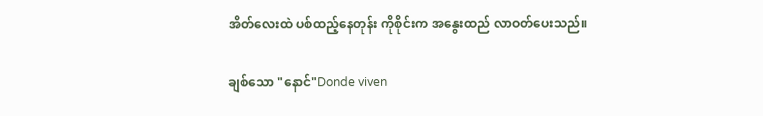အိတ်လေးထဲ ပစ်ထည့်နေတုန်း ကိုစိုင်းက အနွေးထည် လာဝတ်ပေးသည်။

ချစ်သော "နောင်"Donde viven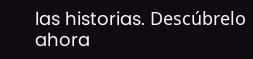las historias. Descúbrelo ahora